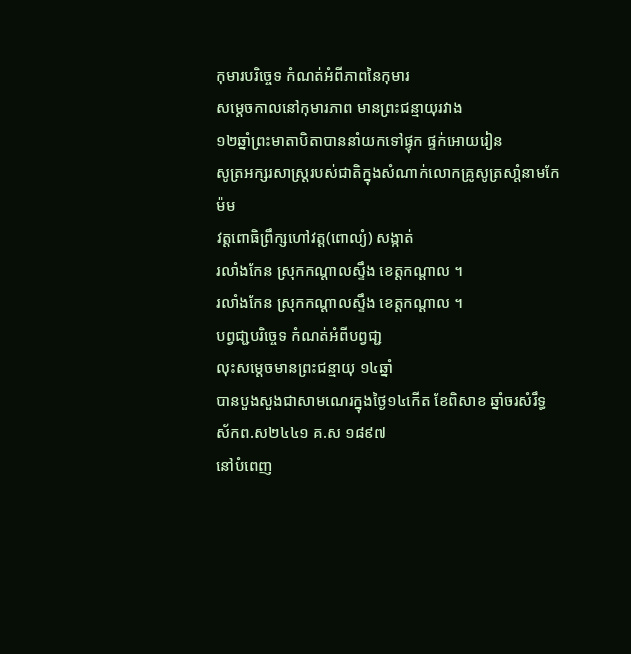កុមារបរិច្ចេទ កំណត់អំពីភាពនៃកុមារ
សម្តេចកាលនៅកុមារភាព មានព្រះជន្មាយុរវាង
១២ឆ្នាំព្រះមាតាបិតាបាននាំយកទៅផ្ទុក ផ្ទក់អោយរៀន
សូត្រអក្សរសាស្រ្តរបស់ជាតិក្នុងសំណាក់លោកគ្រូសូត្រសាំ្តនាមកែ ម៉ម
វត្តពោធិព្រឹក្សហៅវត្ត(ពោល្យំ) សង្កាត់
រលាំងកែន ស្រុកកណ្តាលស្ទឹង ខេត្តកណ្តាល ។
រលាំងកែន ស្រុកកណ្តាលស្ទឹង ខេត្តកណ្តាល ។
បព្វជា្ជបរិច្ចេទ កំណត់អំពីបព្វជា្ជ
លុះសម្តេចមានព្រះជន្មាយុ ១៤ឆ្នាំ
បានបួងសួងជាសាមណេរក្នុងថ្ងៃ១៤កើត ខែពិសាខ ឆ្នាំចរសំរឹទ្ធ ស័កព.ស២៤៤១ គ.ស ១៨៩៧
នៅបំពេញ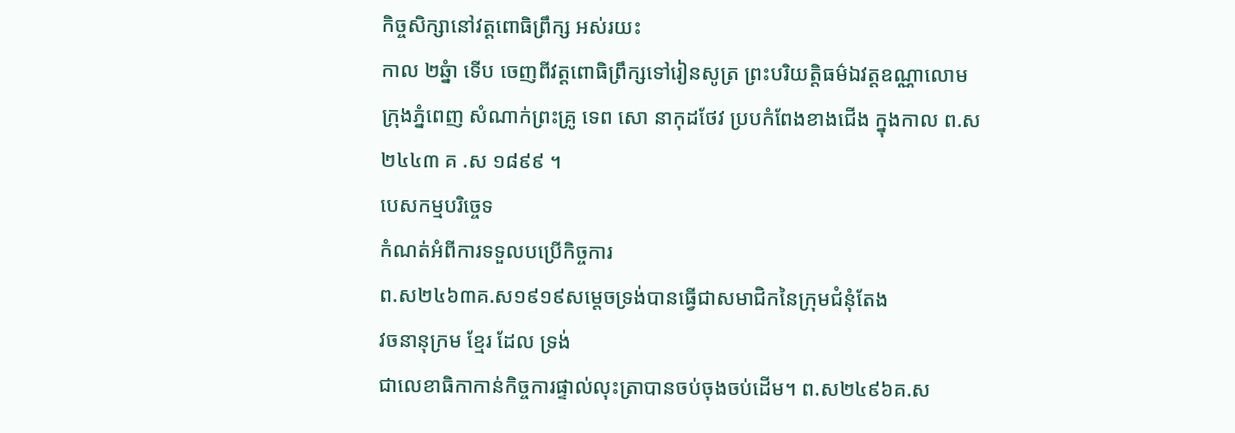កិច្ចសិក្សានៅវត្តពោធិព្រឹក្ស អស់រយះ
កាល ២ឆ្នំា ទើប ចេញពីវត្តពោធិព្រឹក្សទៅរៀនសូត្រ ព្រះបរិយតិ្តធម៌ឯវត្តឧណ្ណាលោម
ក្រុងភ្នំពេញ សំណាក់ព្រះគ្រូ ទេព សោ នាកុដថែវ ប្របកំពែងខាងជើង ក្នុងកាល ព.ស
២៤៤៣ គ .ស ១៨៩៩ ។
បេសកម្មបរិច្ចេទ
កំណត់អំពីការទទួលបប្រើកិច្ចការ
ព.ស២៤៦៣គ.ស១៩១៩សម្តេចទ្រង់បានធ្វើជាសមាជិកនៃក្រុមជំនុំតែង
វចនានុក្រម ខ្មែរ ដែល ទ្រង់
ជាលេខាធិកាកាន់កិច្ចការផ្ទាល់លុះត្រាបានចប់ចុងចប់ដើម។ ព.ស២៤៩៦គ.ស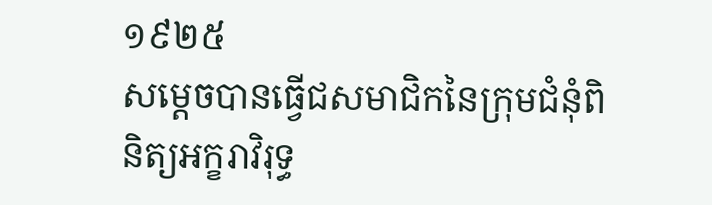១៩២៥
សម្តេចបានធ្វើជសមាជិកនៃក្រុមជំនុំពិនិត្យអក្ខរាវិរុទ្ធ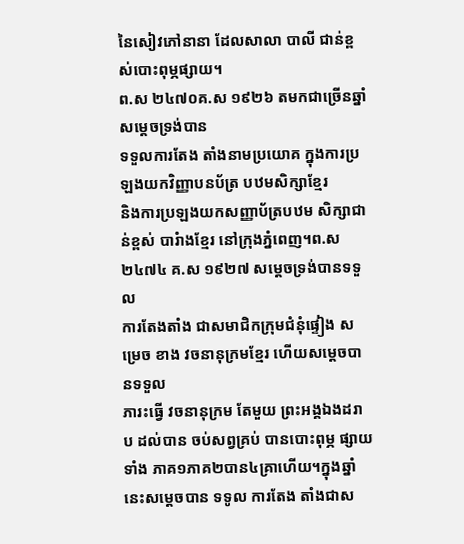នៃសៀវភៅនានា ដែលសាលា បាលី ជាន់ខ្ពស់បោះពុម្ភផ្សាយ។
ព.ស ២៤៧០គ.ស ១៩២៦ តមកជាច្រើនឆ្នាំ សម្តេចទ្រង់បាន
ទទួលការតែង តាំងនាមប្រយោគ ក្នុងការប្រឡងយកវិញ្ញាបនប័ត្រ បឋមសិក្សាខ្មែរ
និងការប្រឡងយកសញ្ញាប័ត្របឋម សិក្សាជាន់ខ្ពស់ បារំាងខ្មែរ នៅក្រុងភ្នំពេញ។ព.ស
២៤៧៤ គ.ស ១៩២៧ សម្តេចទ្រង់បានទទួល
ការតែងតាំង ជាសមាជិកក្រុមជំនុំផ្ទៀង សម្រេច ខាង វចនានុក្រមខ្មែរ ហើយសម្តេចបានទទួល
ភារះធ្វើ វចនានុក្រម តែមួយ ព្រះអង្គឯងដរាប ដល់បាន ចប់សព្វគ្រប់ បានបោះពុម្ភ ផ្សាយ
ទាំង ភាគ១ភាគ២បាន៤គ្រាហើយ។ក្នុងឆ្នាំនេះសម្តេចបាន ទទូល ការតែង តាំងជាស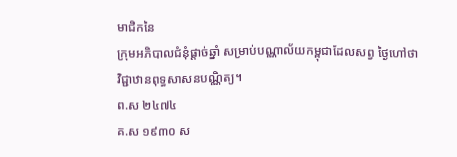មាជិកនៃ
ក្រុមអភិបាលជំនុំផ្តាច់ឆ្នាំ សម្រាប់បណ្ណាល័យកម្ពុជាដែលសព្វ ថ្ងៃហៅថា
វិជ្ជាឋានពុទ្ធសាសនបណ្ណិត្យ។
ព.ស ២៤៧៤
គ.ស ១៩៣០ ស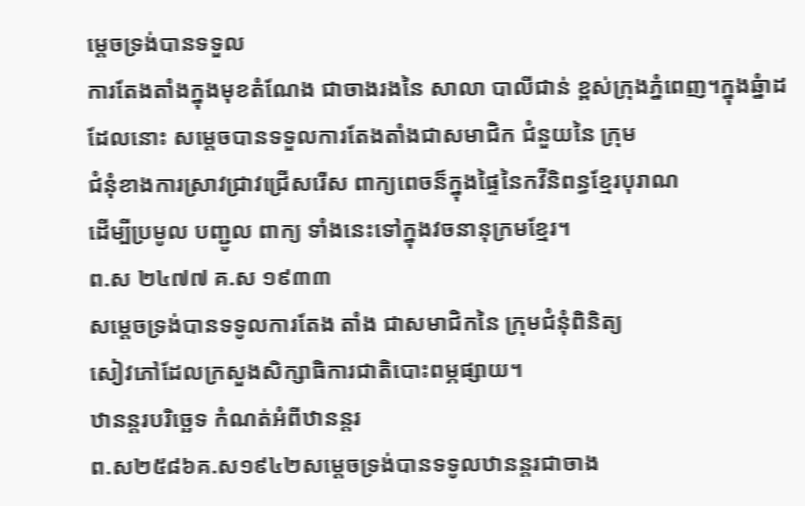ម្តេចទ្រង់បានទទួល
ការតែងតាំងក្នុងមុខតំណែង ជាចាងរងនៃ សាលា បាលីជាន់ ខ្ពស់ក្រុងភ្នំពេញ។ក្នុងឆ្នំាដដែលនោះ សម្តេចបានទទួលការតែងតាំងជាសមាជិក ជំនួយនៃ ក្រុម
ជំនុំខាងការស្រាវជា្រវជ្រើសរើស ពាក្យពេចន៏ក្នុងផ្ទៃនៃកវីនិពន្ធខ្មែរបុរាណ
ដើម្បីប្រមូល បញ្ជូល ពាក្យ ទាំងនេះទៅក្នុងវចនានុក្រមខ្មែរ។
ព.ស ២៤៧៧ គ.ស ១៩៣៣
សម្តេចទ្រង់បានទទូលការតែង តាំង ជាសមាជិកនៃ ក្រុមជំនុំពិនិត្យ
សៀវភៅដែលក្រសួងសិក្សាធិការជាតិបោះពម្ភផ្សាយ។
ឋានន្តរបរិច្ឆេទ កំណត់អំពីឋានន្តរ
ព.ស២៥៨៦គ.ស១៩៤២សម្តេចទ្រង់បានទទូលឋានន្តរជាចាង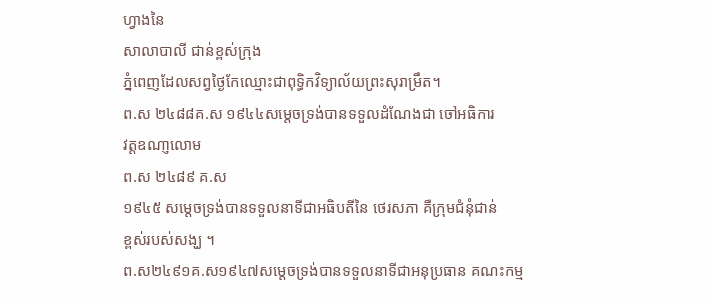ហ្វាងនៃ
សាលាបាលី ជាន់ខ្ពស់ក្រុង
ភ្នំពេញដែលសព្វថ្ងៃកែឈ្មោះជាពុទិ្ធកវិទ្យាល័យព្រះសុរាម្រឹត។
ព.ស ២៤៨៨គ.ស ១៩៤៤សម្តេចទ្រង់បានទទួលដំណែងជា ចៅអធិការ
វត្តឧណា្ញលោម
ព.ស ២៤៨៩ គ.ស
១៩៤៥ សម្តេចទ្រង់បានទទួលនាទីជាអធិបតីនៃ ថេរសភា គឺក្រុមជំនុំជាន់
ខ្ពស់របស់សង្ឃ ។
ព.ស២៤៩១គ.ស១៩៤៧សម្តេចទ្រង់បានទទួលនាទីជាអនុប្រធាន គណះកម្ម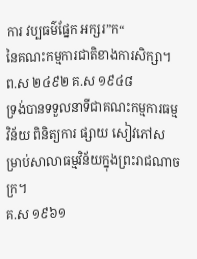ការ វប្បធម៌ផ្នែក អក្សរ”ក“
នៃគណះកម្មការជាតិខាងការសិក្សា។
ព.ស ២៤៩២ គ.ស ១៩៤៨
ទ្រង់បានទទួលនាទីជាគណះកម្មការធម្មវិន័យ ពិនិត្យការ ផ្សាយ សៀវភៅសម្រាប់សាលាធម្មវិន័យក្នុងព្រះរាជណាចក្រ។
គ.ស ១៩៦១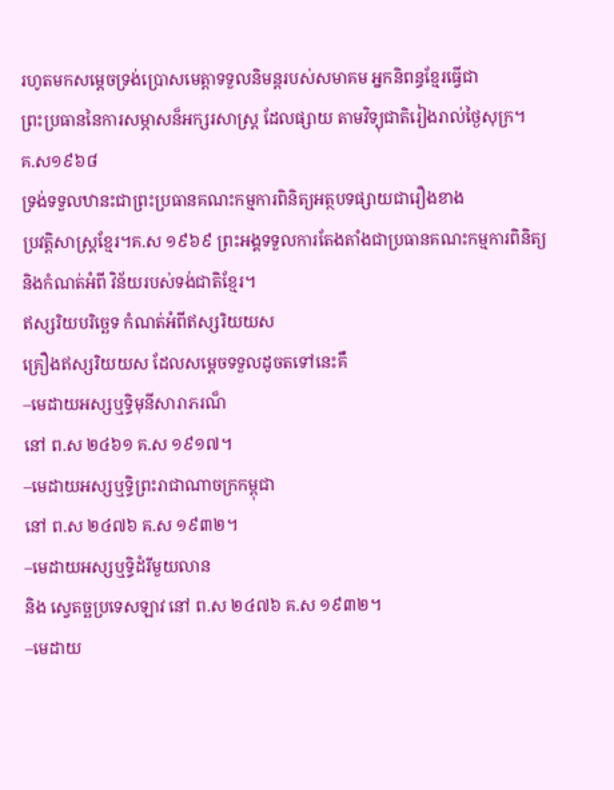រហូតមកសម្តេចទ្រង់ប្រោសមេត្តាទទួលនិមន្តរបស់សមាគម អ្នកនិពន្ធខ្មែរធ្វើជា
ព្រះប្រធាននៃការសម្ភាសន៏អក្សរសាស្ត្រ ដែលផ្សាយ តាមវិទ្យុជាតិរៀងរាល់ថ្ងៃសុក្រ។
គ.ស១៩៦៨
ទ្រង់ទទួលឋានះជាព្រះប្រធានគណះកម្មការពិនិត្យអត្ថបទផ្សាយជារឿងខាង
ប្រវត្តិសាស្ត្រខ្មែរ។គ.ស ១៩៦៩ ព្រះអង្គទទួលការតែងតាំងជាប្រធានគណះកម្មការពិនិត្យ
និងកំណត់អំពី វិន័យរបស់ទង់ជាតិខ្មែរ។
ឥស្សរិយបរិច្ឆេទ កំណត់អំពីឥស្សរិយយស
គ្រឿងឥស្សរិយយស ដែលសម្តេចទទួលដូចតទៅនេះគឹ
–មេដាយអស្សឬទិ្ធមុនីសារាភរណ៏
នៅ ព.ស ២៤៦១ គ.ស ១៩១៧។
–មេដាយអស្សឬទិ្ធព្រះរាជាណាចក្រកម្ពុជា
នៅ ព.ស ២៤៧៦ គ.ស ១៩៣២។
–មេដាយអស្សឬទិ្ធដំរីមួយលាន
និង ស្វេតច្ឆប្រទេសឡាវ នៅ ព.ស ២៤៧៦ គ.ស ១៩៣២។
–មេដាយ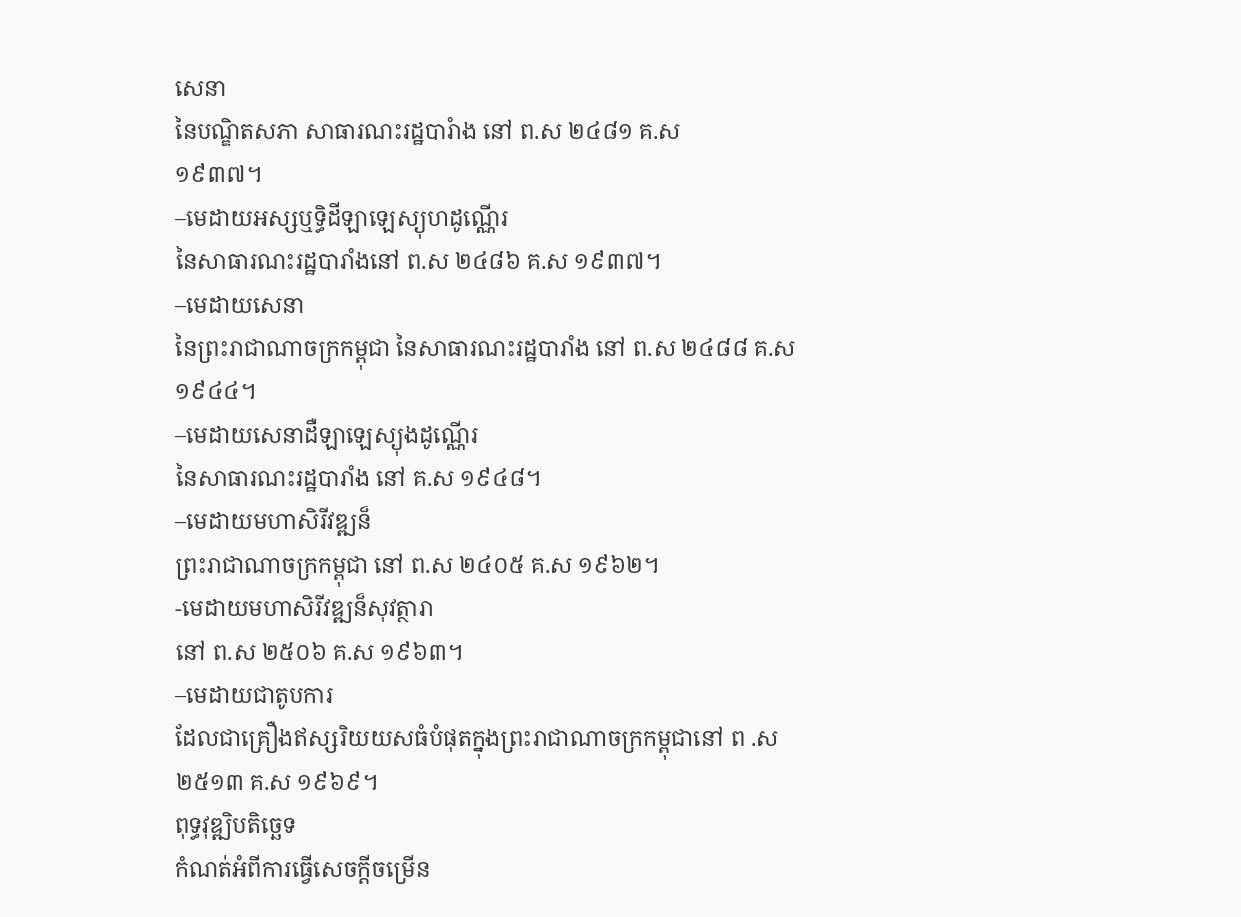សេនា
នៃបណ្ឌិតសភា សាធារណះរដ្ឋបារំាង នៅ ព.ស ២៤៨១ គ.ស
១៩៣៧។
–មេដាយអស្សឬទិ្ធដីឡាឡេស្យុហដូណ្ណើរ
នៃសាធារណះរដ្ឋបារាំងនៅ ព.ស ២៤៨៦ គ.ស ១៩៣៧។
–មេដាយសេនា
នៃព្រះរាជាណាចក្រកម្ពុជា នៃសាធារណះរដ្ឋបារាំង នៅ ព.ស ២៤៨៨ គ.ស ១៩៤៤។
–មេដាយសេនាដឺឡាឡេស្យុងដូណ្ណើរ
នៃសាធារណះរដ្ឋបារាំង នៅ គ.ស ១៩៤៨។
–មេដាយមហាសិរីវឌ្ឍន៏
ព្រះរាជាណាចក្រកម្ពុជា នៅ ព.ស ២៤០៥ គ.ស ១៩៦២។
-មេដាយមហាសិរីវឌ្ឍន៏សុវត្ថារា
នៅ ព.ស ២៥០៦ គ.ស ១៩៦៣។
–មេដាយជាតូបការ
ដែលជាគ្រឿងឥស្សរិយយសធំបំផុតក្នុងព្រះរាជាណាចក្រកម្ពុជានៅ ព .ស ២៥១៣ គ.ស ១៩៦៩។
ពុទ្ធវុឌ្ឍិបតិច្ឆេទ
កំណត់អំពីការធ្វើសេចក្តីចម្រើន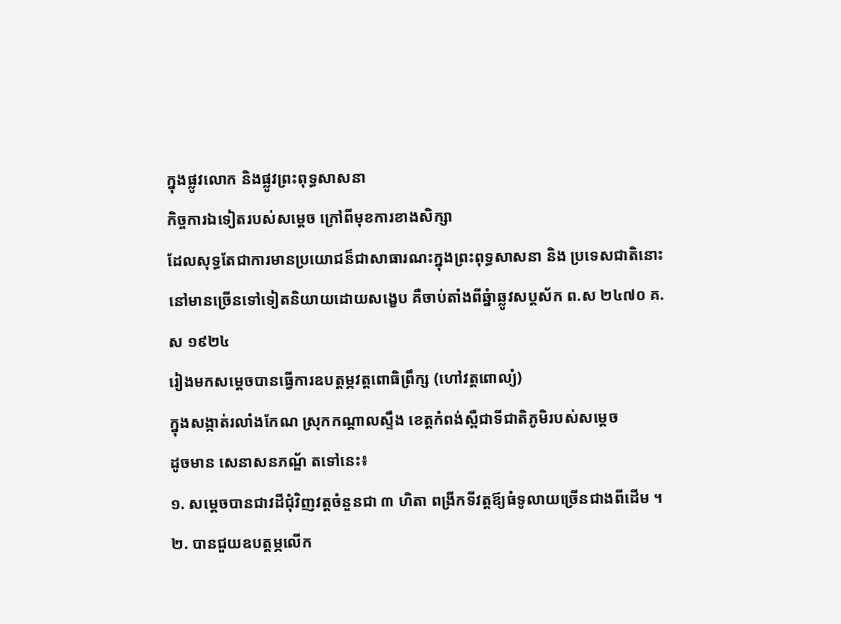ក្នុងផ្លូវលោក និងផ្លូវព្រះពុទ្ធសាសនា
កិច្ចការឯទៀតរបស់សម្តេច ក្រៅពីមុខការខាងសិក្សា
ដែលសុទ្ធតែជាការមានប្រយោជន៏ជាសាធារណះក្នុងព្រះពុទ្ធសាសនា និង ប្រទេសជាតិនោះ
នៅមានច្រើនទៅទៀតនិយាយដោយសង្ខេប គឺចាប់តាំងពីឆ្នំាឆ្លូវសប្តស័ក ព.ស ២៤៧០ គ.ស ១៩២៤
រៀងមកសម្តេចបានធ្វើការឧបត្តម្ភវត្តពោធិព្រឹក្ស (ហៅវត្តពោល្យំ)
ក្នុងសង្កាត់រលាំងកែណ ស្រុកកណ្តាលស្ទឹង ខេត្តកំពង់ស្ពឺជាទីជាតិភូមិរបស់សម្តេច
ដូចមាន សេនាសនភណ្ឌ័ តទៅនេះ៖
១. សម្តេចបានជាវដីជុំវិញវត្តចំនួនជា ៣ ហិតា ពង្រីកទីវត្តឪ្យធំទូលាយច្រើនជាងពីដើម ។
២. បានជួយឧបត្តម្ភលើក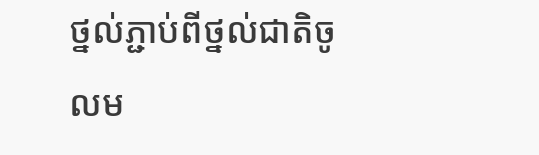ថ្នល់ភ្ជាប់ពីថ្នល់ជាតិចូលម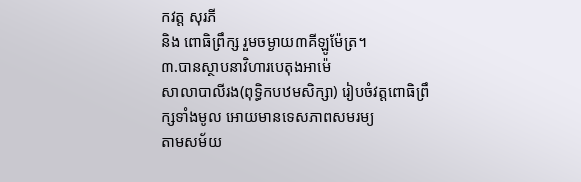កវត្ត សុរភី
និង ពោធិព្រឹក្ស រួមចម្ងាយ៣គីឡូម៉ែត្រ។
៣.បានស្ថាបនាវិហារបេតុងអាម៉េ
សាលាបាលីរង(ពុទិ្ធកបឋមសិក្សា) រៀបចំវត្តពោធិព្រឹក្សទាំងមូល អោយមានទេសភាពសមរម្យ
តាមសម័យ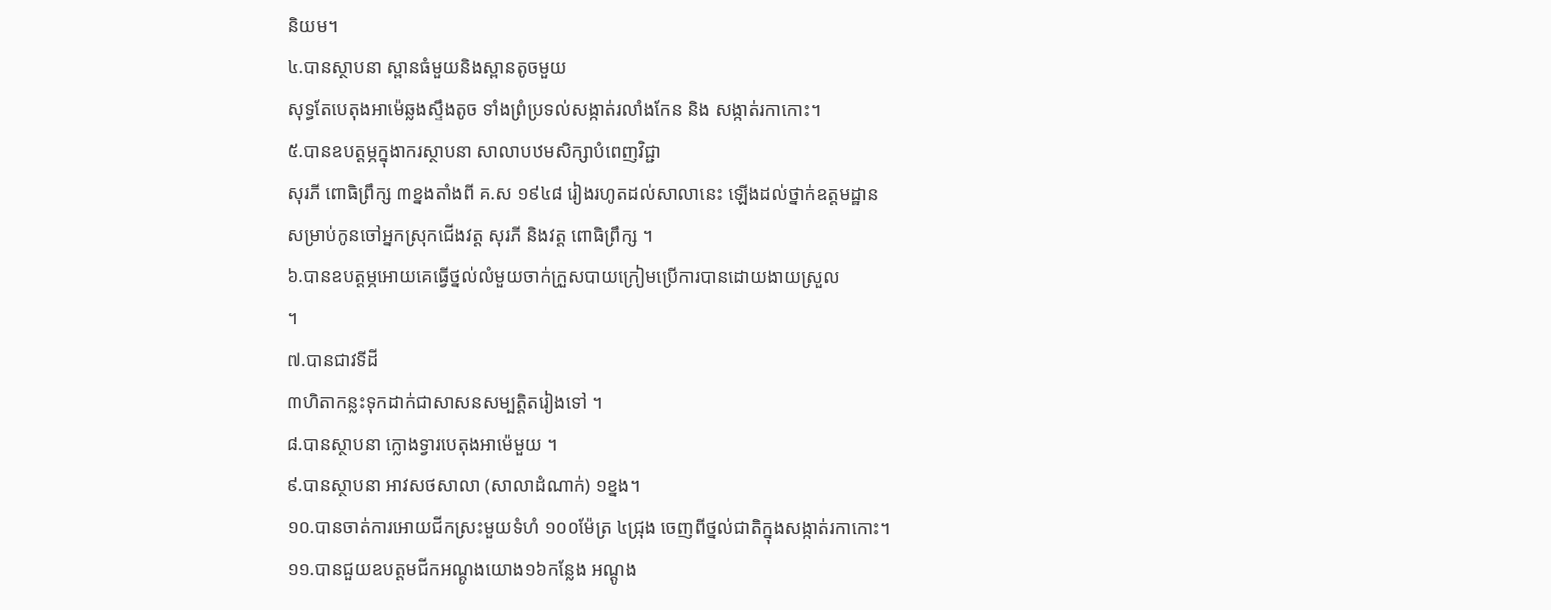និយម។
៤.បានស្ថាបនា ស្ពានធំមួយនិងស្ពានតូចមួយ
សុទ្ធតែបេតុងអាម៉េឆ្លងស្ទឹងតូច ទាំងព្រំប្រទល់សង្កាត់រលាំងកែន និង សង្កាត់រកាកោះ។
៥.បានឧបត្តម្ភក្នុងាករស្ថាបនា សាលាបឋមសិក្សាបំពេញវិជ្ជា
សុរភី ពោធិព្រឹក្ស ៣ខ្នងតាំងពី គ.ស ១៩៤៨ រៀងរហូតដល់សាលានេះ ឡើងដល់ថ្នាក់ឧត្តមដ្ឋាន
សម្រាប់កូនចៅអ្នកស្រុកជើងវត្ត សុរភី និងវត្ត ពោធិព្រឹក្ស ។
៦.បានឧបត្តម្ភអោយគេធ្វើថ្នល់លំមួយចាក់ក្រួសបាយក្រៀមប្រើការបានដោយងាយស្រួល
។
៧.បានជាវទីដី
៣ហិតាកន្លះទុកដាក់ជាសាសនសម្បត្តិតរៀងទៅ ។
៨.បានស្ថាបនា ក្លោងទ្វារបេតុងអាម៉េមួយ ។
៩.បានស្ថាបនា អាវសថសាលា (សាលាដំណាក់) ១ខ្នង។
១០.បានចាត់ការអោយជីកស្រះមួយទំហំ ១០០ម៉ែត្រ ៤ជ្រុង ចេញពីថ្នល់ជាតិក្នុងសង្កាត់រកាកោះ។
១១.បានជួយឧបត្តមជីកអណ្តូងយោង១៦កន្លែង អណ្តូង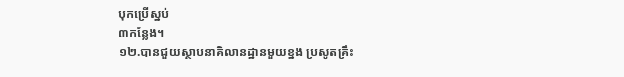បុកប្រើស្នប់
៣កន្លែង។
១២.បានជួយស្ថាបនាគិលានដ្ឋានមួយខ្នង ប្រសូតគ្រឹះ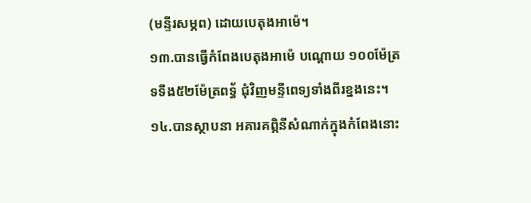(មន្ទីរសម្ភព) ដោយបេតុងអាម៉េ។
១៣.បានធ្វើកំពែងបេតុងអាម៉េ បណ្តោយ ១០០ម៉ែត្រ
ទទឹង៥២ម៉ែត្រពទ្ធ័ ជុំវិញមន្ទីពេទ្យទាំងពីរខ្នងនេះ។
១៤.បានស្ថាបនា អគារគពិ្ភនីសំណាក់ក្នុងកំពែងនោះ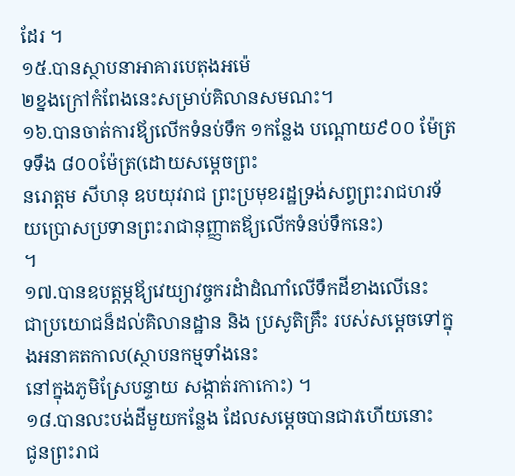ដែរ ។
១៥.បានស្ថាបនាអាគារបេតុងអម៉េ
២ខ្នងក្រៅកំពែងនេះសម្រាប់គិលានសមណះ។
១៦.បានចាត់ការឪ្យលើកទំនប់ទឹក ១កន្លែង បណ្តោយ៩០០ ម៉ែត្រ
ទទឹង ៨០០ម៉ែត្រ(ដោយសម្តេចព្រះ
នរោត្តម សីហនុ ឧបយុវរាជ ព្រះប្រមុខរដ្ឋទ្រង់សព្វព្រះរាជហរទ័យប្រោសប្រទានព្រះរាជានុញ្ញាតឪ្យលើកទំនប់ទឹកនេះ)
។
១៧.បានឧបត្តម្ភឪ្យវេយ្យាវច្ចករដំាដំណាំលើទឹកដីខាងលើនេះ
ជាប្រយោជន៏ដល់គិលានដ្ឋាន និង ប្រសូតិគ្រឹះ របស់សម្តេចទៅក្នុងអនាគតកាល(ស្ថាបនកម្មទាំងនេះ
នៅក្នុងភូមិស្រែបន្ទាយ សង្កាត់រកាកោះ) ។
១៨.បានលះបង់ដីមួយកន្លែង ដែលសម្តេចបានជាវហើយនោះ
ជូនព្រះរាជ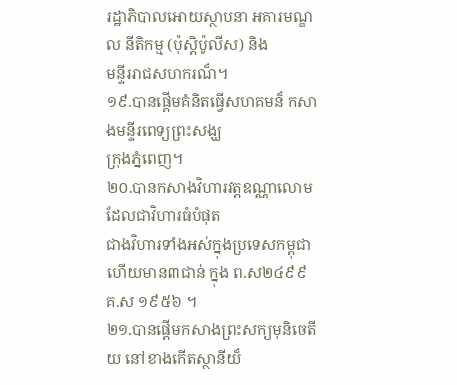រដ្ឋាភិបាលអោយស្ថាបនា អគារមណ្ឌល នីតិកម្ម (ប៉ុស្តិប៉ូលីស) និង
មន្ទីររាជសហករណ៏។
១៩.បានផ្តើមគំនិតធ្វើសហគមន៏ កសាងមន្ទីរពេទ្យព្រះសង្ឃ
ក្រុងភ្នំពេញ។
២០.បានកសាងវិហារវត្តឧណ្ណាលោម ដែលជាវិហារធំបំផុត
ជាងវិហារទាំងអស់ក្នុងប្រទេសកម្ពុជា ហើយមាន៣ជាន់ ក្នុង ព.ស២៤៩៩ គ.ស ១៩៥៦ ។
២១.បានផ្តើមកសាងព្រះសក្យមុនិចេតីយ នៅខាងកើតស្ថានីយ៏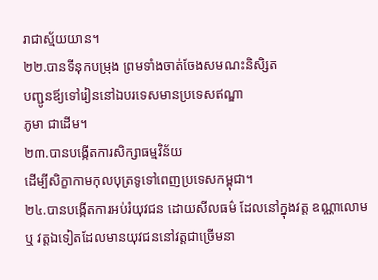រាជាស្ម័យយាន។
២២.បានទីនុកបម្រុង ព្រមទាំងចាត់ចែងសមណះនិសិ្សត
បញ្ជូនឪ្យទៅរៀននៅឯបរទេសមានប្រទេសឥណ្ឌា
ភូមា ជាដើម។
២៣.បានបង្កើតការសិក្សាធម្មវិន័យ
ដើម្បីសិក្ខាកាមកុលបុត្រទូទៅពេញប្រទេសកម្ពុជា។
២៤.បានបង្កើតការអប់រំយុវជន ដោយសីលធម៌ ដែលនៅក្នុងវត្ត ឧណ្ណាលោម ឬ វត្តឯទៀតដែលមានយុវជននៅវត្តជាច្រើមនា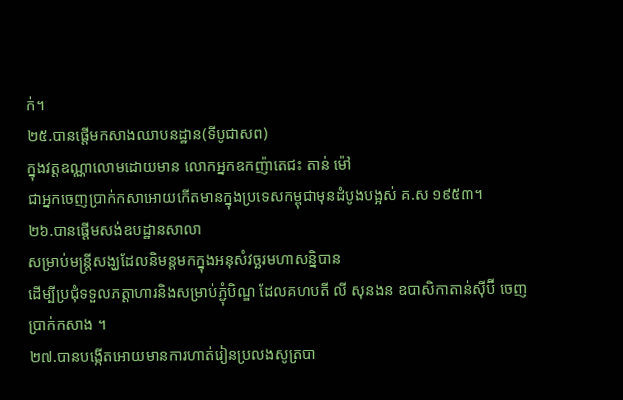ក់។
២៥.បានផ្តើមកសាងឈាបនដ្ឋាន(ទីបូជាសព)
ក្នុងវត្តឧណ្ណាលោមដោយមាន លោកអ្នកឧកញ៉ាតេជះ តាន់ ម៉ៅ
ជាអ្នកចេញប្រាក់កសាអោយកើតមានក្នុងប្រទេសកម្ពុជាមុនដំបូងបង្អស់ គ.ស ១៩៥៣។
២៦.បានផ្តើមសង់ឧបដ្ឋានសាលា
សម្រាប់មន្ត្រីសង្ឃដែលនិមន្តមកក្នុងអនុសំវច្ឆរមហាសន្និបាន
ដើម្បីប្រជុំទទួលភត្តាហារនិងសម្រាប់ភ្ជុំបិណ្ឌ ដែលគហបតី លី សុនងន ឧបាសិកាតាន់ស៊ីប៊ី ចេញប្រាក់កសាង ។
២៧.បានបង្កើតអោយមានការហាត់រៀនប្រលងសូត្របា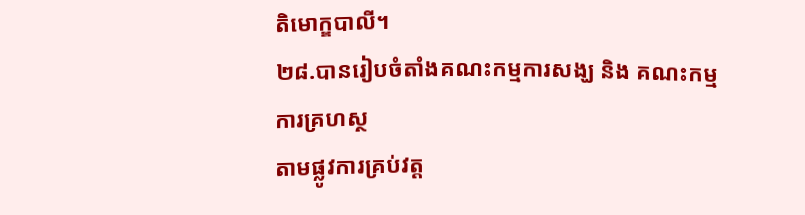តិមោក្ឌបាលី។
២៨.បានរៀបចំតាំងគណះកម្មការសង្ឃ និង គណះកម្មការគ្រហស្ថ
តាមផ្លូវការគ្រប់វត្ត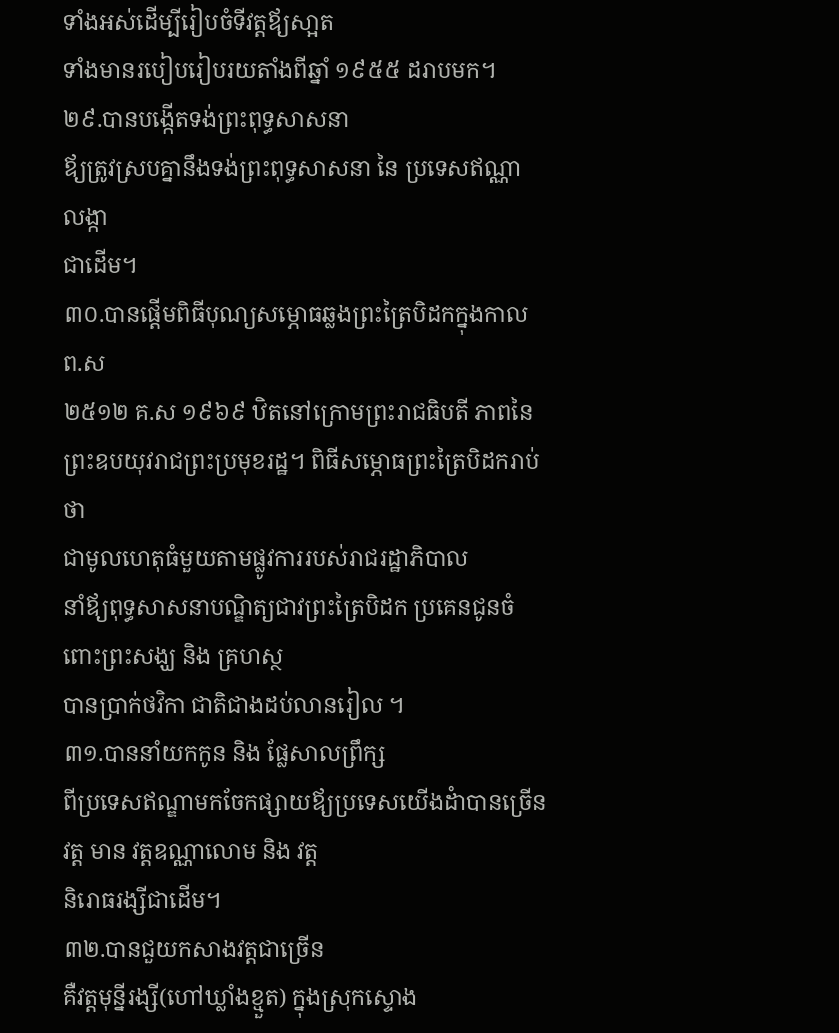ទាំងអស់ដើម្បីរៀបចំទីវត្តឪ្យសា្អត
ទាំងមានរបៀបរៀបរយតាំងពីឆ្នាំ ១៩៥៥ ដរាបមក។
២៩.បានបង្កើតទង់ព្រះពុទ្ធសាសនា
ឪ្យត្រូវស្របគ្នានឹងទង់ព្រះពុទ្ធសាសនា នៃ ប្រទេសឥណ្ណា លង្កា
ជាដើម។
៣០.បានផ្តើមពិធីបុណ្យសម្ភោធឆ្លងព្រះត្រៃបិដកក្នុងកាល ព.ស
២៥១២ គ.ស ១៩៦៩ ឋិតនៅក្រោមព្រះរាជធិបតី ភាពនៃព្រះឧបយុវរាជព្រះប្រមុខរដ្ឋ។ ពិធីសម្ភោធព្រះត្រៃបិដករាប់ថា
ជាមូលហេតុធំមួយតាមផ្លូវការរបស់រាជរដ្ឋាភិបាល
នាំឪ្យពុទ្ធសាសនាបណ្ឌិត្យជាវព្រះត្រៃបិដក ប្រគេនជូនចំពោះព្រះសង្ឃ និង គ្រហស្ថ
បានប្រាក់ថវិកា ជាតិជាងដប់លានរៀល ។
៣១.បាននាំយកកូន និង ផ្លែសាលព្រឹក្ស
ពីប្រទេសឥណ្ឌាមកចែកផ្សាយឪ្យប្រទេសយើងដំាបានច្រើនវត្ត មាន វត្តឧណ្ណាលោម និង វត្ត
និរោធរង្សីជាដើម។
៣២.បានជួយកសាងវត្តជាច្រើន
គឺវត្តមុន្នីរង្សី(ហៅឃ្លាំងខ្មួត) ក្នុងស្រុកស្ទោង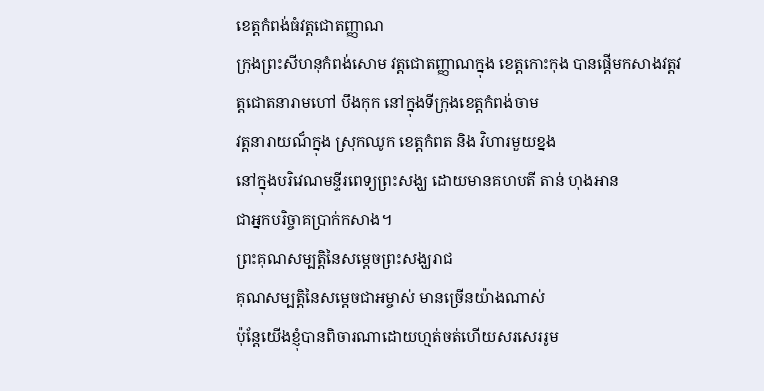ខេត្តកំពង់ធំវត្តជោតញ្ញាណ
ក្រុងព្រះសីហនុកំពង់សោម វត្តជោតញ្ញាណក្នុង ខេត្តកោះកុង បានផ្តើមកសាងវត្តវត្តជោតនារាមហៅ បឹងកុក នៅក្នុងទីក្រុងខេត្តកំពង់ចាម
វត្តនារាយណ៏ក្នុង ស្រុកឈូក ខេត្តកំពត និង វិហារមួយខ្នង
នៅក្នុងបរិវេណមន្ទីរពេទ្យព្រះសង្ឃ ដោយមានគហបតី តាន់ ហុងអាន
ជាអ្នកបរិច្ចាគប្រាក់កសាង។
ព្រះគុណសម្បតិ្តនៃសម្តេចព្រះសង្ឃរាជ
គុណសម្បត្តិនៃសម្តេចជាអម្ចាស់ មានច្រើនយ៉ាងណាស់
ប៉ុន្តែយើងខ្ញុំបានពិចារណាដោយហ្មត់ចត់ហើយសរសេររូម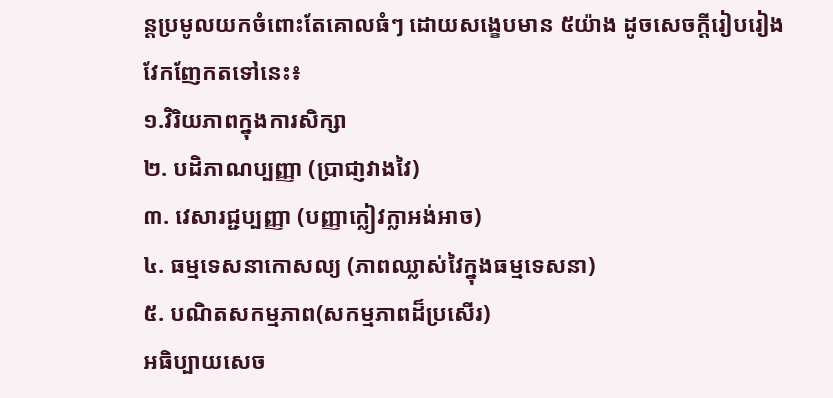ន្តប្រមូលយកចំពោះតែគោលធំៗ ដោយសង្ខេបមាន ៥យ៉ាង ដូចសេចក្តីរៀបរៀង
វែកញែកតទៅនេះ៖
១.វិរិយភាពក្នុងការសិក្សា
២. បដិភាណប្បញ្ញា (ប្រាជា្ញវាងវៃ)
៣. វេសារជ្ជប្បញ្ញា (បញ្ញាក្លៀវក្លាអង់អាច)
៤. ធម្មទេសនាកោសល្យ (ភាពឈ្លាស់វៃក្នុងធម្មទេសនា)
៥. បណិតសកម្មភាព(សកម្មភាពដ៏ប្រសើរ)
អធិប្បាយសេច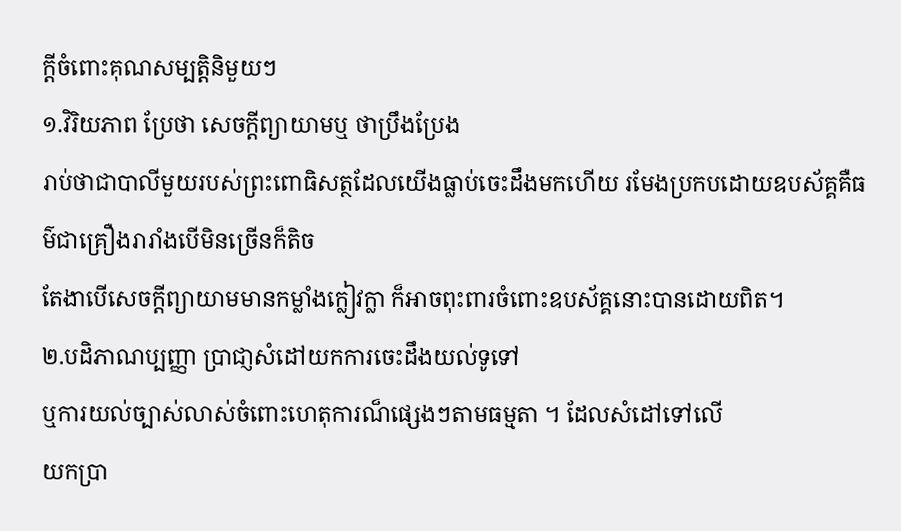ក្តីចំពោះគុណសម្បត្តិនិមួយៗ
១.វិរិយភាព ប្រែថា សេចក្តីព្យាយាមឬ ថាប្រឹងប្រែង
រាប់ថាជាបាលីមួយរបស់ព្រះពោធិសត្ថដែលយើងធ្លាប់ចេះដឹងមកហើយ រមែងប្រកបដោយឧបស័គ្គគឺធម៌ជាគ្រឿងរារាំងបើមិនច្រើនក៏តិច
តែងាបើសេចក្តីព្យាយាមមានកម្លាំងក្លៀវក្លា ក៏អាចពុះពារចំពោះឧបស័គ្គនោះបានដោយពិត។
២.បដិភាណប្បញ្ញា បា្រជា្ញសំដៅយកការចេះដឹងយល់ទូទៅ
ឬការយល់ច្បាស់លាស់ចំពោះហេតុការណ៏ផ្សេងៗតាមធម្មតា ។ ដែលសំដៅទៅលើ
យកប្រា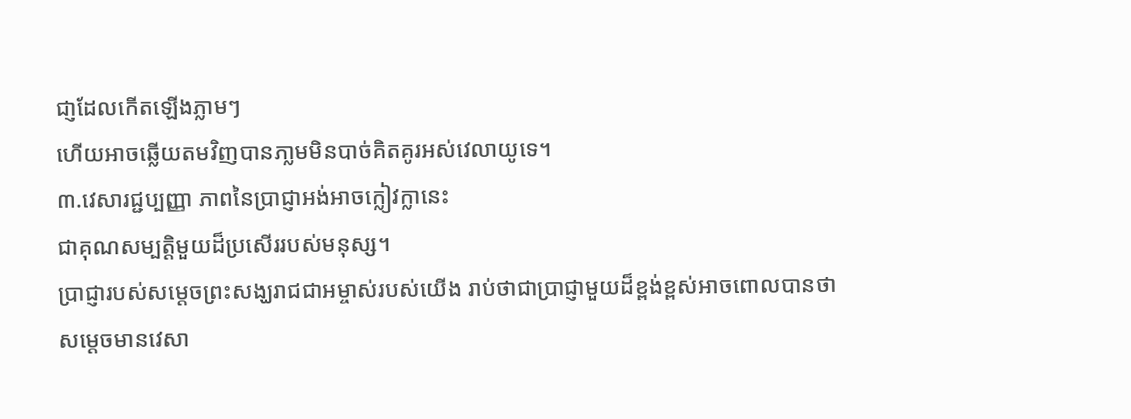ជា្ញដែលកើតឡើងភ្លាមៗ
ហើយអាចឆ្លើយតមវិញបានភា្លមមិនបាច់គិតគូរអស់វេលាយូទេ។
៣.វេសារជ្ជប្បញ្ញា ភាពនៃប្រាជ្ញាអង់អាចក្លៀវក្លានេះ
ជាគុណសម្បត្តិមួយដ៏ប្រសើររបស់មនុស្ស។
ប្រាជ្ញារបស់សម្តេចព្រះសង្ឃរាជជាអម្ចាស់របស់យើង រាប់ថាជាប្រាជ្ញាមួយដ៏ខ្ពង់ខ្ពស់អាចពោលបានថា
សម្តេចមានវេសា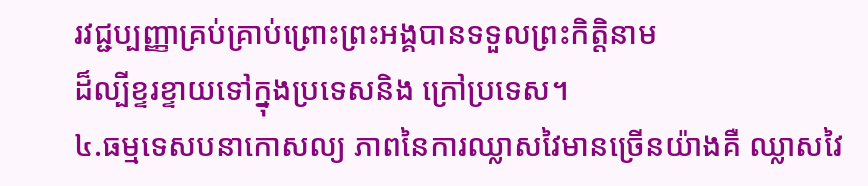រវជ្ជប្បញ្ញាគ្រប់គ្រាប់ព្រោះព្រះអង្គបានទទួលព្រះកិត្តិនាម
ដ៏ល្បីខ្ទរខ្ទាយទៅក្នុងប្រទេសនិង ក្រៅប្រទេស។
៤.ធម្មទេសបនាកោសល្យ ភាពនៃការឈ្លាសវៃមានច្រើនយ៉ាងគឺ ឈ្លាសវៃ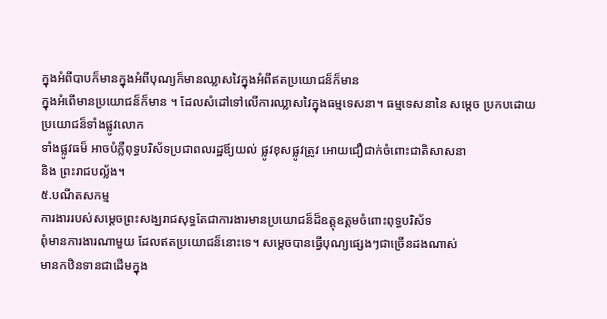ក្នុងអំពីបាបក៏មានក្នុងអំពីបុណ្យក៏មានឈ្លាសវៃក្នុងអំពីឥតប្រយោជន៏ក៏មាន
ក្នុងអំពើមានប្រយោជន៏ក៏មាន ។ ដែលសំដៅទៅលើការឈ្លាសវៃក្នុងធម្មទេសនា។ ធម្មទេសនានៃ សម្តេច ប្រកបដោយប្រយោជន៏ទាំងផ្លូវលោក
ទាំងផ្លូវធម៏ អាចបំភ្លឺពុទ្ធបរិស័ទប្រជាពលរដ្ឋឪ្យយល់ ផ្លូវខុសផ្លូវត្រូវ អោយជឿជាក់ចំពោះជាតិសាសនា
និង ព្រះរាជបល្ល័ង។
៥.បណីតសកម្ម
ការងាររបស់សម្តេចព្រះសង្ឃរាជសុទ្ធតែជាការងារមានប្រយោជន៏ដ៏ឧត្តុឧត្តមចំពោះពុទ្ធបរិស័ទ
ពុំមានការងារណាមួយ ដែលឥតប្រយោជន៏នោះទេ។ សម្តេចបានធ្វើបុណ្យផ្សេងៗជាច្រើនដងណាស់
មានកឋិនទានជាដើមក្នុង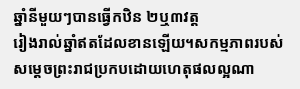ឆ្នាំនីមួយៗបានធ្វើកឋិន ២ឬ៣វត្ត
រៀងរាល់ឆ្នាំឥតដែលខានឡើយ។សកម្មភាពរបស់សម្តេចព្រះរាជប្រកបដោយហេតុផលល្អណា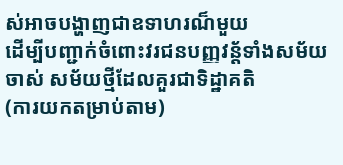ស់អាចបង្ហាញជាឧទាហរណ៏មួយ
ដើម្បីបញ្ជាក់ចំពោះវរជនបញ្ញវន្ត័ទាំងសម័យចាស់ សម័យថ្មីដែលគួរជាទិដ្ឋាគតិ
(ការយកតម្រាប់តាម)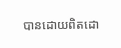បានដោយពិតដោ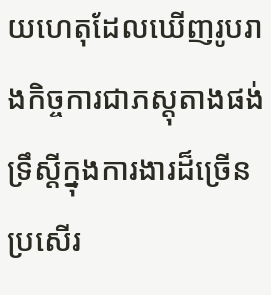យហេតុដែលឃើញរូបរាងកិច្ចការជាភស្តុតាងផង់ ទ្រឹស្តីក្នុងការងារដ៏ច្រើនប្រសើរ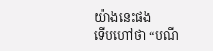យ៉ាងនេះផង
ទើបហៅថា “បណី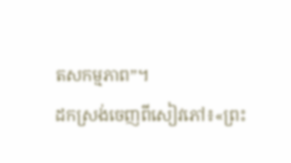តសកម្មភាព”។
ដកស្រង់ចេញពីសៀវភៅ៖«ព្រះ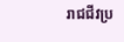រាជជីវប្រ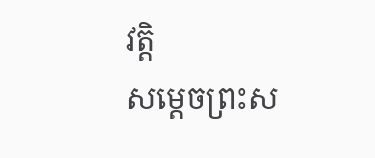វត្តិ
សម្តេចព្រះស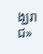ង្ឃរាជ»